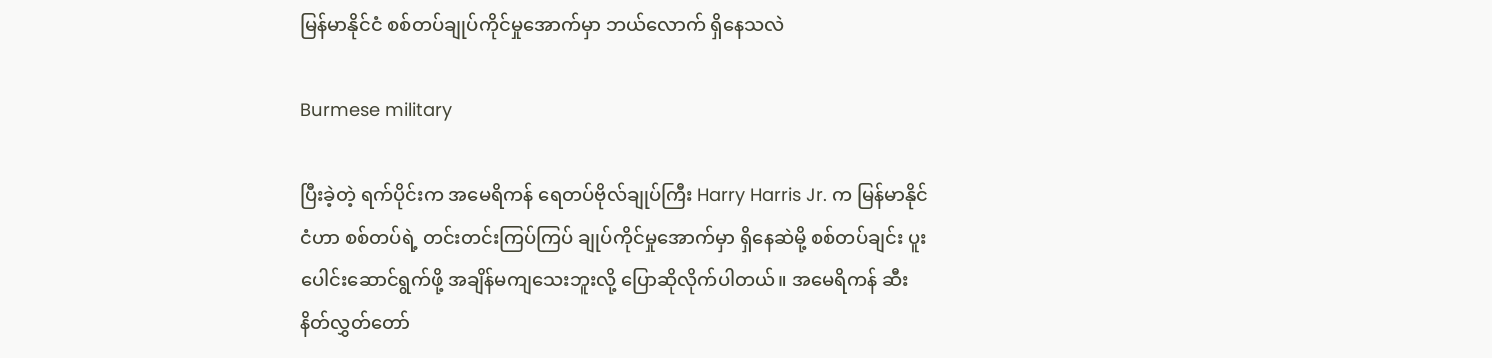မြန်မာနိုင်ငံ စစ်တပ်ချုပ်ကိုင်မှုအောက်မှာ ဘယ်လောက် ရှိနေသလဲ

Burmese military

ပြီးခဲ့တဲ့ ရက်ပိုင်းက အမေရိကန် ရေတပ်ဗိုလ်ချုပ်ကြီး Harry Harris Jr. က မြန်မာနိုင်ငံဟာ စစ်တပ်ရဲ့ တင်းတင်းကြပ်ကြပ် ချုပ်ကိုင်မှုအောက်မှာ ရှိနေဆဲမို့ စစ်တပ်ချင်း ပူးပေါင်းဆောင်ရွက်ဖို့ အချိန်မကျသေးဘူးလို့ ပြောဆိုလိုက်ပါတယ်။ အမေရိကန် ဆီးနိတ်လွှတ်တော်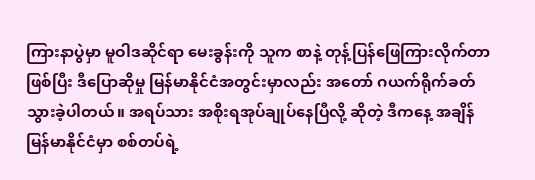ကြားနာပွဲမှာ မူဝါဒဆိုင်ရာ မေးခွန်းကို သူက စာနဲ့ တုန့်ပြန်ဖြေကြားလိုက်တာ ဖြစ်ပြီး ဒီပြောဆိုမှု မြန်မာနိုင်ငံအတွင်းမှာလည်း အတော် ဂယက်ရိုက်ခတ်သွားခဲ့ပါတယ်။ အရပ်သား အစိုးရအုပ်ချုပ်နေပြီလို့ ဆိုတဲ့ ဒီကနေ့ အချိန် မြန်မာနိုင်ငံမှာ စစ်တပ်ရဲ့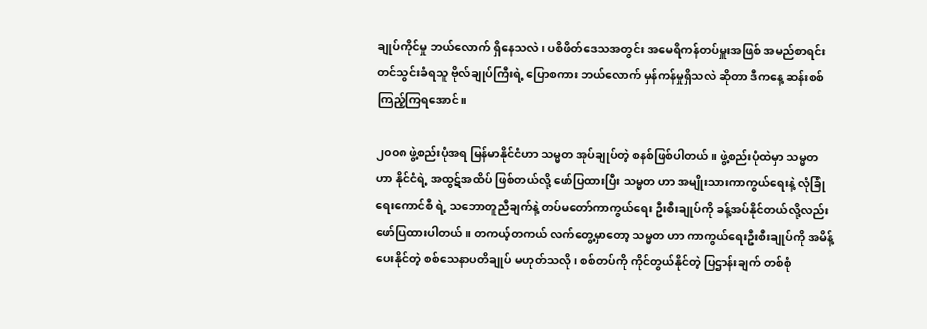ချုပ်ကိုင်မှု ဘယ်လောက် ရှိနေသလဲ၊ ပစိဖိတ်ဒေသအတွင်း အမေရိကန်တပ်မှူးအဖြစ် အမည်စာရင်းတင်သွင်းခံရသူ ဗိုလ်ချုပ်ကြီးရဲ့ ပြောစကား ဘယ်လောက် မှန်ကန်မှုရှိသလဲ ဆိုတာ ဒီကနေ့ ဆန်းစစ်ကြည့်ကြရအောင်။

၂၀၀၈ ဖွဲ့စည်းပုံအရ မြန်မာနိုင်ငံဟာ သမ္မတ အုပ်ချုပ်တဲ့ စနစ်ဖြစ်ပါတယ်။ ဖွဲ့စည်းပုံထဲမှာ သမ္မတဟာ နိုင်ငံရဲ့ အထွဋ်အထိပ် ဖြစ်တယ်လို့ ဖော်ပြထားပြီး သမ္မတ ဟာ အမျိုးသားကာကွယ်ရေးနဲ့ လုံခြုံရေးကောင်စီ ရဲ့ သဘောတူညီချက်နဲ့ တပ်မတော်ကာကွယ်ရေး ဦးစီးချုပ်ကို ခန့်အပ်နိုင်တယ်လို့လည်း ဖော်ပြထားပါတယ်။ တကယ့်တကယ် လက်တွေ့မှာတော့ သမ္မတ ဟာ ကာကွယ်ရေးဦးစီးချုပ်ကို အမိန့်ပေးနိုင်တဲ့ စစ်သေနာပတိချုပ် မဟုတ်သလို၊ စစ်တပ်ကို ကိုင်တွယ်နိုင်တဲ့ ပြဌာန်းချက် တစ်စုံ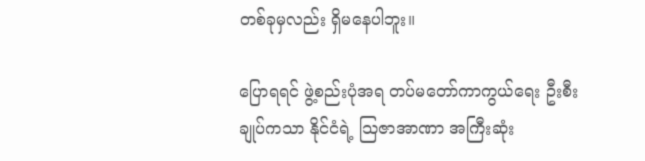တစ်ခုမှလည်း ရှိမနေပါဘူး။

ပြောရရင် ဖွဲ့စည်းပုံအရ တပ်မတော်ကာကွယ်ရေး ဦးစီးချုပ်ကသာ နိုင်ငံရဲ့ သြဇာအာဏာ အကြီးဆုံး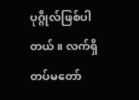ပုဂ္ဂိုလ်ဖြစ်ပါတယ်။ လက်ရှိ တပ်မတော်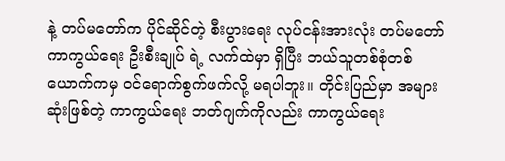နဲ့ တပ်မတော်က ပိုင်ဆိုင်တဲ့ စီးပွားရေး လုပ်ငန်းအားလုံး တပ်မတော်ကာကွယ်ရေး ဦးစီးချုပ် ရဲ့ လက်ထဲမှာ ရှိပြီး ဘယ်သူတစ်စုံတစ်ယောက်ကမှ ဝင်ရောက်စွက်ဖက်လို့ မရပါဘူး။ တိုင်းပြည်မှာ အများဆုံးဖြစ်တဲ့ ကာကွယ်ရေး ဘတ်ဂျက်ကိုလည်း ကာကွယ်ရေး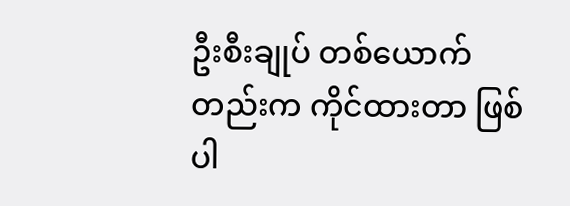ဦးစီးချုပ် တစ်ယောက်တည်းက ကိုင်ထားတာ ဖြစ်ပါ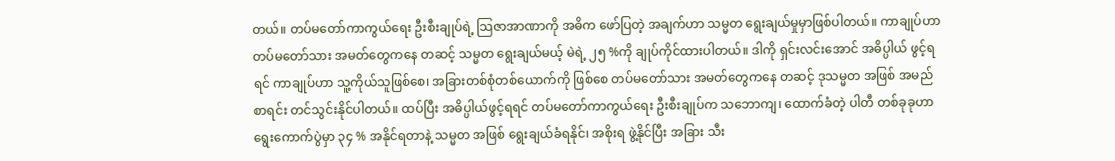တယ်။ တပ်မတော်ကာကွယ်ရေး ဦးစီးချုပ်ရဲ့ သြဇာအာဏာကို အဓိက ဖော်ပြတဲ့ အချက်ဟာ သမ္မတ ရွေးချယ်မှုမှာဖြစ်ပါတယ်။ ကာချုပ်ဟာ တပ်မတော်သား အမတ်တွေကနေ တဆင့် သမ္မတ ရွေးချယ်မယ့် မဲရဲ့ ၂၅ %ကို ချုပ်ကိုင်ထားပါတယ်။ ဒါကို ရှင်းလင်းအောင် အဓိပ္ပါယ် ဖွင့်ရရင် ကာချုပ်ဟာ သူ့ကိုယ်သူဖြစ်စေ၊ အခြားတစ်စုံတစ်ယောက်ကို ဖြစ်စေ တပ်မတော်သား အမတ်တွေကနေ တဆင့် ဒုသမ္မတ အဖြစ် အမည်စာရင်း တင်သွင်းနိုင်ပါတယ်။ ထပ်ပြီး အဓိပ္ပါယ်ဖွင့်ရရင် တပ်မတော်ကာကွယ်ရေး ဦးစီးချုပ်က သဘောကျ၊ ထောက်ခံတဲ့ ပါတီ တစ်ခုခုဟာ ရွေးကောက်ပွဲမှာ ၃၄ % အနိုင်ရတာနဲ့ သမ္မတ အဖြစ် ရွေးချယ်ခံရနိုင်၊ အစိုးရ ဖွဲ့နိုင်ပြီး အခြား သီး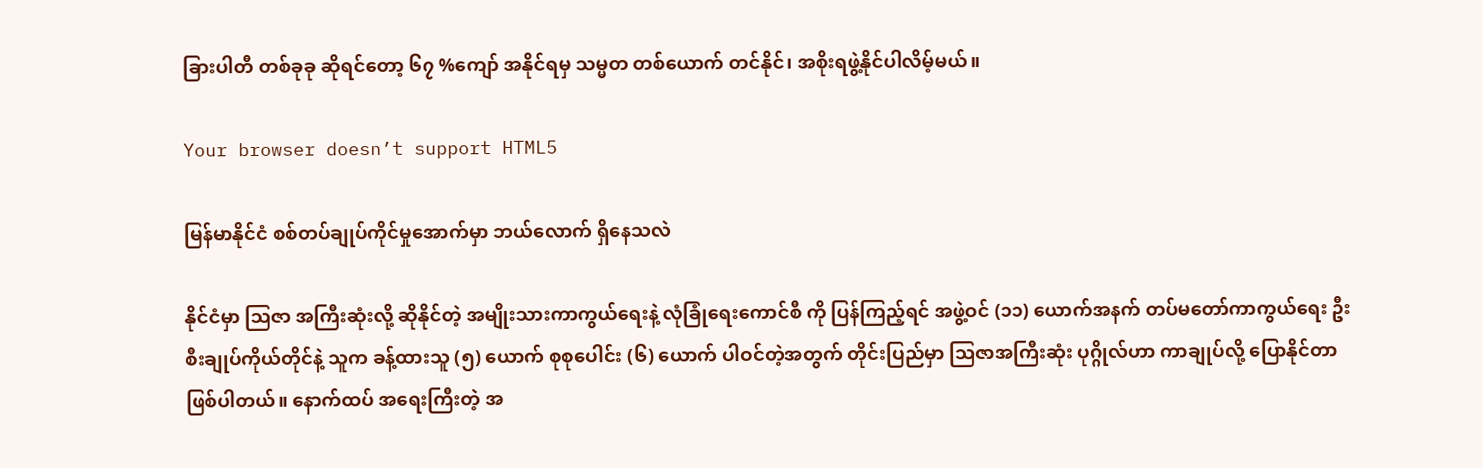ခြားပါတီ တစ်ခုခု ဆိုရင်တော့ ၆၇ %ကျော် အနိုင်ရမှ သမ္မတ တစ်ယောက် တင်နိုင်၊ အစိုးရဖွဲ့နိုင်ပါလိမ့်မယ်။

Your browser doesn’t support HTML5

မြန်မာနိုင်ငံ စစ်တပ်ချုပ်ကိုင်မှုအောက်မှာ ဘယ်လောက် ရှိနေသလဲ

နိုင်ငံမှာ သြဇာ အကြီးဆုံးလို့ ဆိုနိုင်တဲ့ အမျိုးသားကာကွယ်ရေးနဲ့ လုံခြုံရေးကောင်စီ ကို ပြန်ကြည့်ရင် အဖွဲ့ဝင် (၁၁) ယောက်အနက် တပ်မတော်ကာကွယ်ရေး ဦးစီးချုပ်ကိုယ်တိုင်နဲ့ သူက ခန့်ထားသူ (၅) ယောက် စုစုပေါင်း (၆) ယောက် ပါဝင်တဲ့အတွက် တိုင်းပြည်မှာ သြဇာအကြီးဆုံး ပုဂ္ဂိုလ်ဟာ ကာချုပ်လို့ ပြောနိုင်တာ ဖြစ်ပါတယ်။ နောက်ထပ် အရေးကြီးတဲ့ အ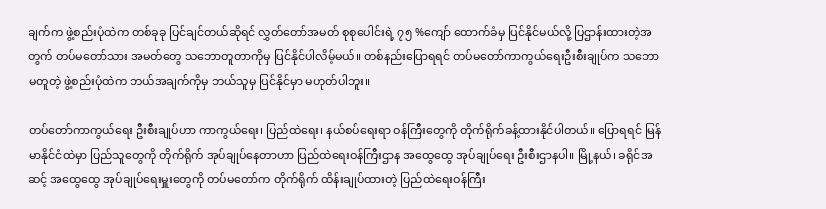ချက်က ဖွဲ့စည်းပုံထဲက တစ်ခုခု ပြင်ချင်တယ်ဆိုရင် လွှတ်တော်အမတ် စုစုပေါင်းရဲ့ ၇၅ %ကျော် ထောက်ခံမှ ပြင်နိုင်မယ်လို့ ပြဌာန်းထားတဲ့အတွက် တပ်မတော်သား အမတ်တွေ သဘောတူတာကိုမှ ပြင်နိုင်ပါလိမ့်မယ်။ တစ်နည်းပြောရရင် တပ်မတော်ကာကွယ်ရေးဦးစီးချုပ်က သဘောမတူတဲ့ ဖွဲ့စည်းပုံထဲက ဘယ်အချက်ကိုမှ ဘယ်သူမှ ပြင်နိုင်မှာ မဟုတ်ပါဘူး။

တပ်တော်ကာကွယ်ရေး ဦးစီးချုပ်ဟာ ကာကွယ်ရေး၊ ပြည်ထဲရေး၊ နယ်စပ်ရေးရာ ဝန်ကြီးတွေကို တိုက်ရိုက်ခန့်ထားနိုင်ပါတယ်။ ပြောရရင် မြန်မာနိုင်ငံထဲမှာ ပြည်သူတွေကို တိုက်ရိုက် အုပ်ချုပ်နေတာဟာ ပြည်ထဲရေးဝန်ကြီးဌာန အထွေထွေ အုပ်ချုပ်ရေး ဦးစီးဌာနပါ။ မြို့နယ်၊ ခရိုင်အဆင့် အထွေထွေ အုပ်ချုပ်ရေးမှူးတွေကို တပ်မတော်က တိုက်ရိုက် ထိန်းချုပ်ထားတဲ့ ပြည်ထဲရေးဝန်ကြီး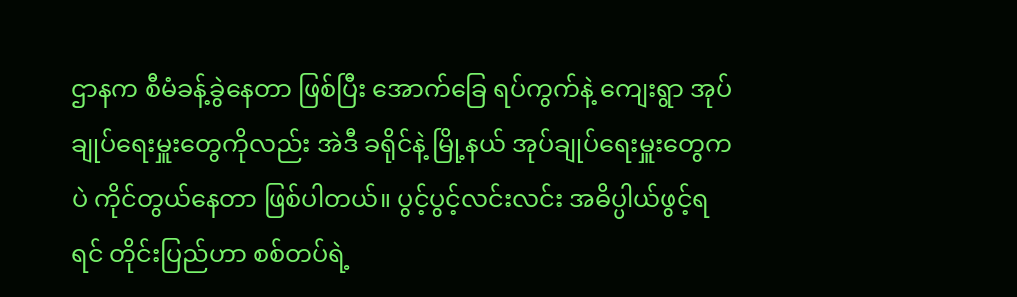ဌာနက စီမံခန့်ခွဲနေတာ ဖြစ်ပြီး အောက်ခြေ ရပ်ကွက်နဲ့ ကျေးရွာ အုပ်ချုပ်ရေးမှူးတွေကိုလည်း အဲဒီ ခရိုင်နဲ့ မြို့နယ် အုပ်ချုပ်ရေးမှူးတွေကပဲ ကိုင်တွယ်နေတာ ဖြစ်ပါတယ်။ ပွင့်ပွင့်လင်းလင်း အဓိပ္ပါယ်ဖွင့်ရရင် တိုင်းပြည်ဟာ စစ်တပ်ရဲ့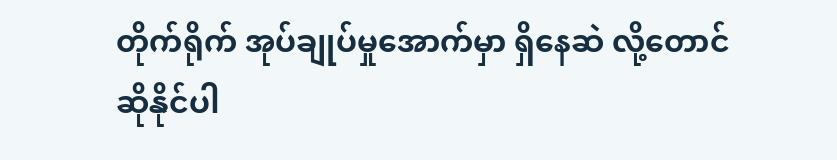တိုက်ရိုက် အုပ်ချုပ်မှုအောက်မှာ ရှိနေဆဲ လို့တောင် ဆိုနိုင်ပါ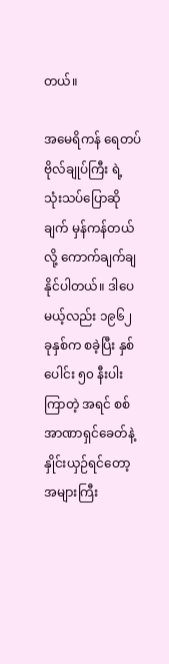တယ်။

အမေရိကန် ရေတပ်ဗိုလ်ချုပ်ကြီး ရဲ့ သုံးသပ်ပြောဆိုချက် မှန်ကန်တယ်လို့ ကောက်ချက်ချနိုင်ပါတယ်။ ဒါပေမယ့်လည်း ၁၉၆၂ ခုနှစ်က စခဲ့ပြီး နှစ်ပေါင်း ၅၀ နီးပါးကြာတဲ့ အရင် စစ်အာဏာရှင်ခေတ်နဲ့ နှိုင်းယှဉ်ရင်တော့ အများကြီး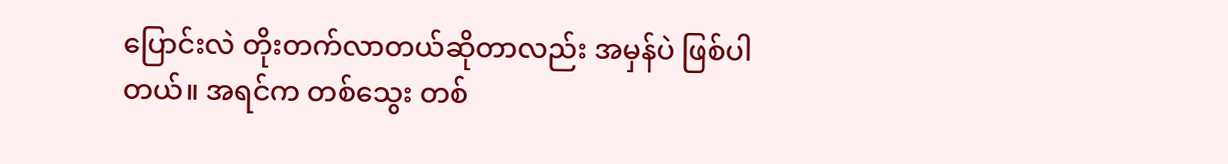ပြောင်းလဲ တိုးတက်လာတယ်ဆိုတာလည်း အမှန်ပဲ ဖြစ်ပါတယ်။ အရင်က တစ်သွေး တစ်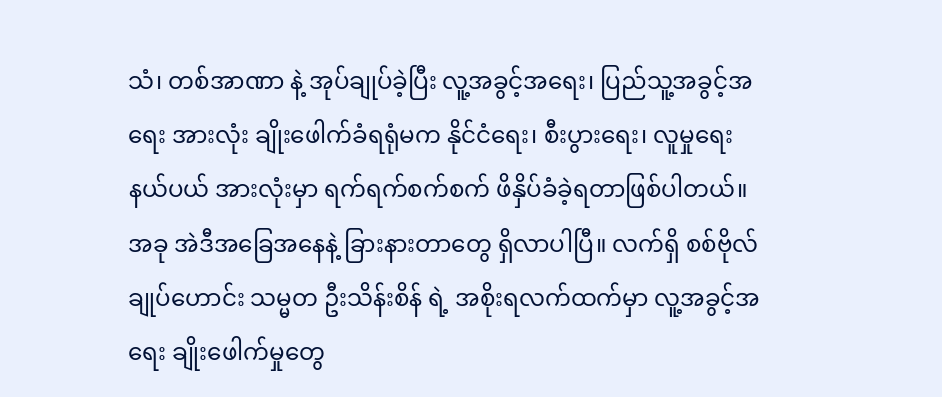သံ၊ တစ်အာဏာ နဲ့ အုပ်ချုပ်ခဲ့ပြီး လူ့အခွင့်အရေး၊ ပြည်သူ့အခွင့်အရေး အားလုံး ချိုးဖေါက်ခံရရုံမက နိုင်ငံရေး၊ စီးပွားရေး၊ လူမှုရေး နယ်ပယ် အားလုံးမှာ ရက်ရက်စက်စက် ဖိနှိပ်ခံခဲ့ရတာဖြစ်ပါတယ်။ အခု အဲဒီအခြေအနေနဲ့ ခြားနားတာတွေ ရှိလာပါပြီ။ လက်ရှိ စစ်ဗိုလ်ချုပ်ဟောင်း သမ္မတ ဦးသိန်းစိန် ရဲ့ အစိုးရလက်ထက်မှာ လူ့အခွင့်အရေး ချိုးဖေါက်မှုတွေ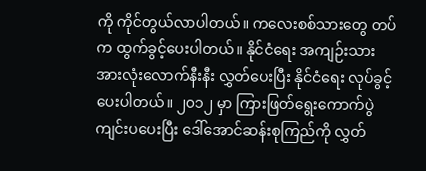ကို ကိုင်တွယ်လာပါတယ်။ ကလေးစစ်သားတွေ တပ်က ထွက်ခွင့်ပေးပါတယ်။ နိုင်ငံရေး အကျဉ်းသား အားလုံးလောက်နီးနီး လွှတ်ပေးပြီး နိုင်ငံရေး လုပ်ခွင့်ပေးပါတယ်။ ၂၀၁၂ မှာ ကြားဖြတ်ရွေးကောက်ပွဲ ကျင်းပပေးပြီး ဒေါ်အောင်ဆန်းစုကြည်ကို လွှတ်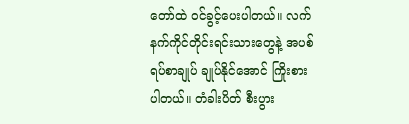တော်ထဲ ဝင်ခွင့်ပေးပါတယ်။ လက်နက်ကိုင်တိုင်းရင်းသားတွေနဲ့ အပစ်ရပ်စာချုပ် ချုပ်နိုင်အောင် ကြိုးစားပါတယ်။ တံခါးပိတ် စီးပွား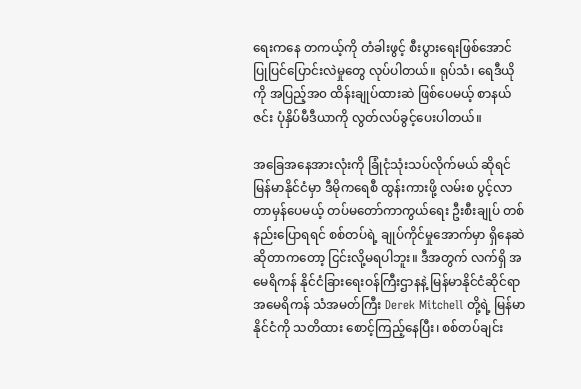ရေးကနေ တကယ့်ကို တံခါးဖွင့် စီးပွားရေးဖြစ်အောင် ပြုပြင်ပြောင်းလဲမှုတွေ လုပ်ပါတယ်။ ရုပ်သံ၊ ရေဒီယိုကို အပြည့်အ၀ ထိန်းချုပ်ထားဆဲ ဖြစ်ပေမယ့် စာနယ်ဇင်း ပုံနှိပ်မီဒီယာကို လွတ်လပ်ခွင့်ပေးပါတယ်။

အခြေအနေအားလုံးကို ခြုံငုံသုံးသပ်လိုက်မယ် ဆိုရင် မြန်မာနိုင်ငံမှာ ဒီမိုကရေစီ ထွန်းကားဖို့ လမ်းစ ပွင့်လာတာမှန်ပေမယ့် တပ်မတော်ကာကွယ်ရေး ဦးစီးချုပ် တစ်နည်းပြောရရင် စစ်တပ်ရဲ့ ချုပ်ကိုင်မှုအောက်မှာ ရှိနေဆဲ ဆိုတာကတော့ ငြင်းလို့မရပါဘူး။ ဒီအတွက် လက်ရှိ အမေရိကန် နိုင်ငံခြားရေးဝန်ကြီးဌာနနဲ့ မြန်မာနိုင်ငံဆိုင်ရာ အမေရိကန် သံအမတ်ကြီး Derek Mitchell တို့ရဲ့ မြန်မာနိုင်ငံကို သတိထား စောင့်ကြည့်နေပြီး၊ စစ်တပ်ချင်း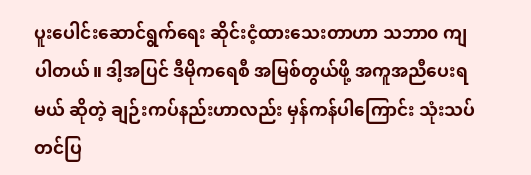ပူးပေါင်းဆောင်ရွက်ရေး ဆိုင်းငံ့ထားသေးတာဟာ သဘာ၀ ကျပါတယ်။ ဒါ့အပြင် ဒီမိုကရေစီ အမြစ်တွယ်ဖို့ အကူအညီပေးရမယ် ဆိုတဲ့ ချဉ်းကပ်နည်းဟာလည်း မှန်ကန်ပါကြောင်း သုံးသပ်တင်ပြ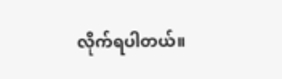လိုက်ရပါတယ်။